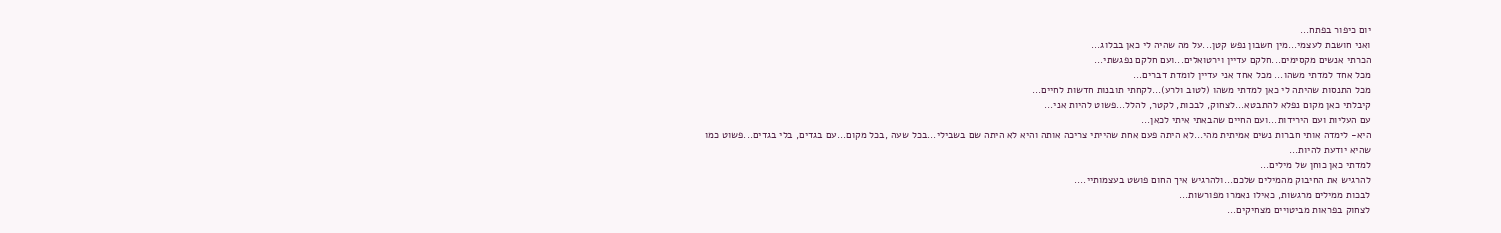יום כיפור בפתח...
ואני חושבת לעצמי...מין חשבון נפש קטן...על מה שהיה לי כאן בבלוג...
הכרתי אנשים מקסימים...חלקם עדיין וירטואלים...ועם חלקם נפגשתי...
מכל אחד למדתי משהו... מכל אחד אני עדיין לומדת דברים...
מכל התנסות שהיתה לי כאן למדתי משהו (לטוב ולרע)...לקחתי תובנות חדשות לחיים...
קיבלתי כאן מקום נפלא להתבטא...לצחוק, לבכות, לקטר, להלל...פשוט להיות אני...
עם העליות ועם הירידות...ועם החיים שהבאתי איתי לכאן...
היא- לימדה אותי חברות נשים אמיתית מהי...לא היתה פעם אחת שהייתי צריכה אותה והיא לא היתה שם בשבילי...בכל שעה ,בכל מקום...עם בגדים, בלי בגדים...פשוט כמו שהיא יודעת להיות...
למדתי כאן כוחן של מילים...
להרגיש את החיבוק מהמילים שלכם...ולהרגיש איך החום פושט בעצמותיי....
לבכות ממילים מרגשות, כאילו נאמרו מפורשות...
לצחוק בפראות מביטויים מצחיקים...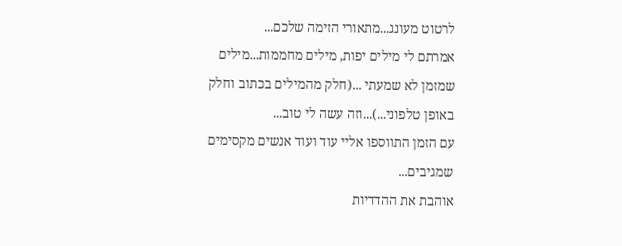לרטוט מעונג...מתאורי הזימה שלכם...
אמרתם לי מילים יפות, מילים מחממות...מילים שמזמן לא שמעתי ...(חלק מהמילים בכתוב וחלק באופן טלפוני...)...וזה עשה לי טוב...
עם הזמן התווספו אליי עוד ועוד אנשים מקסימים שמגיבים...
אוהבת את ההדדיות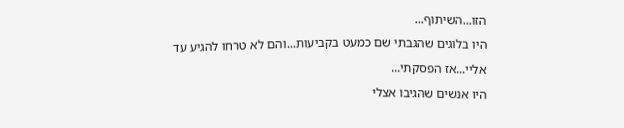הזו...השיתוף...
היו בלוגים שהגבתי שם כמעט בקביעות...והם לא טרחו להגיע עד אליי...אז הפסקתי...
היו אנשים שהגיבו אצלי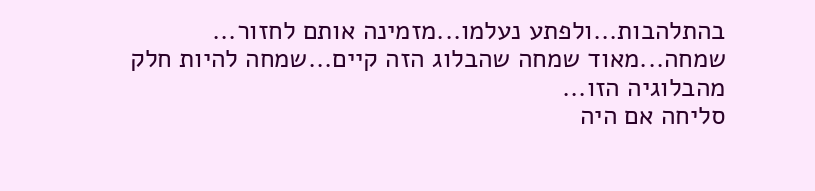בהתלהבות...ולפתע נעלמו...מזמינה אותם לחזור...
שמחה...מאוד שמחה שהבלוג הזה קיים...שמחה להיות חלק מהבלוגיה הזו...
סליחה אם היה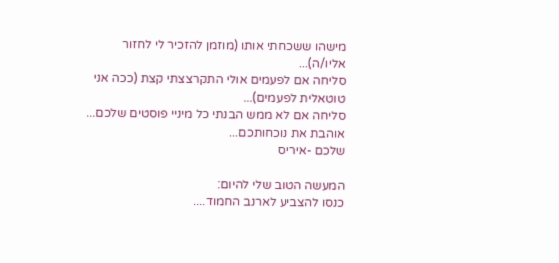מישהו ששכחתי אותו (מוזמן להזכיר לי לחזור אליו/ה)...
סליחה אם לפעמים אולי התקרצצתי קצת (ככה אני טוטאלית לפעמים)...
סליחה אם לא ממש הבנתי כל מיניי פוסטים שלכם...
אוהבת את נוכחותכם...
שלכם -איריס

המעשה הטוב שלי להיום:
כנסו להצביע לארנב החמוד....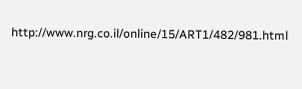http://www.nrg.co.il/online/15/ART1/482/981.html